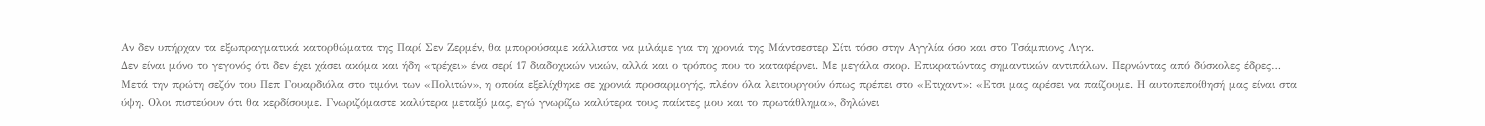Αν δεν υπήρχαν τα εξωπραγματικά κατορθώματα της Παρί Σεν Ζερμέν, θα μπορούσαμε κάλλιστα να μιλάμε για τη χρονιά της Μάντσεστερ Σίτι τόσο στην Αγγλία όσο και στο Τσάμπιονς Λιγκ.
Δεν είναι μόνο το γεγονός ότι δεν έχει χάσει ακόμα και ήδη «τρέχει» ένα σερί 17 διαδοχικών νικών, αλλά και ο τρόπος που το καταφέρνει. Με μεγάλα σκορ. Επικρατώντας σημαντικών αντιπάλων. Περνώντας από δύσκολες έδρες…
Μετά την πρώτη σεζόν του Πεπ Γουαρδιόλα στο τιμόνι των «Πολιτών», η οποία εξελίχθηκε σε χρονιά προσαρμογής, πλέον όλα λειτουργούν όπως πρέπει στο «Ετιχαντ»: «Ετσι μας αρέσει να παίζουμε. Η αυτοπεποίθησή μας είναι στα ύψη. Ολοι πιστεύουν ότι θα κερδίσουμε. Γνωριζόμαστε καλύτερα μεταξύ μας, εγώ γνωρίζω καλύτερα τους παίκτες μου και το πρωτάθλημα», δηλώνει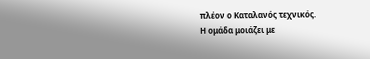πλέον ο Καταλανός τεχνικός.
Η ομάδα μοιάζει με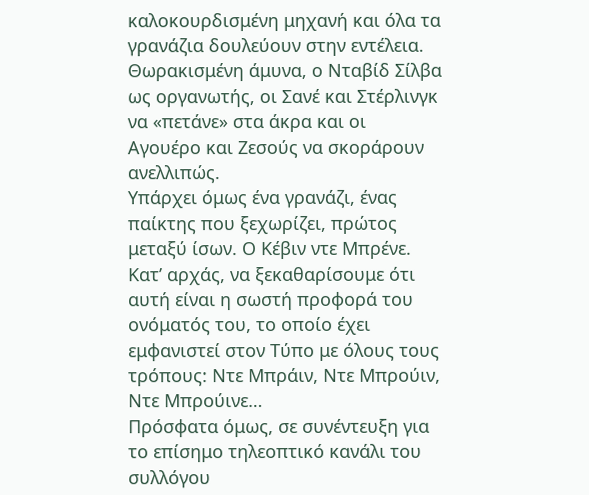καλοκουρδισμένη μηχανή και όλα τα γρανάζια δουλεύουν στην εντέλεια.
Θωρακισμένη άμυνα, ο Νταβίδ Σίλβα ως οργανωτής, οι Σανέ και Στέρλινγκ να «πετάνε» στα άκρα και οι Αγουέρο και Ζεσούς να σκοράρουν ανελλιπώς.
Υπάρχει όμως ένα γρανάζι, ένας παίκτης που ξεχωρίζει, πρώτος μεταξύ ίσων. Ο Κέβιν ντε Μπρένε.
Κατ’ αρχάς, να ξεκαθαρίσουμε ότι αυτή είναι η σωστή προφορά του ονόματός του, το οποίο έχει εμφανιστεί στον Τύπο με όλους τους τρόπους: Ντε Μπράιν, Ντε Μπρούιν, Ντε Μπρούινε…
Πρόσφατα όμως, σε συνέντευξη για το επίσημο τηλεοπτικό κανάλι του συλλόγου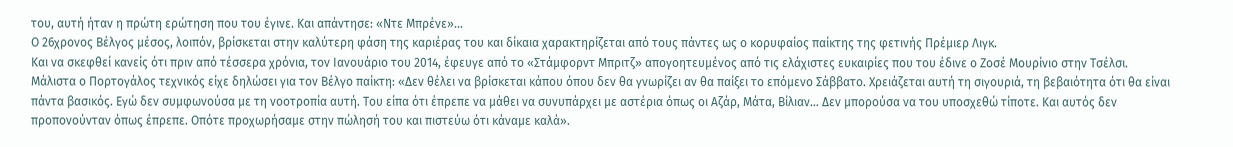του, αυτή ήταν η πρώτη ερώτηση που του έγινε. Και απάντησε: «Ντε Μπρένε»…
Ο 26χρονος Βέλγος μέσος, λοιπόν, βρίσκεται στην καλύτερη φάση της καριέρας του και δίκαια χαρακτηρίζεται από τους πάντες ως ο κορυφαίος παίκτης της φετινής Πρέμιερ Λιγκ.
Και να σκεφθεί κανείς ότι πριν από τέσσερα χρόνια, τον Ιανουάριο του 2014, έφευγε από το «Στάμφορντ Μπριτζ» απογοητευμένος από τις ελάχιστες ευκαιρίες που του έδινε ο Ζοσέ Μουρίνιο στην Τσέλσι.
Μάλιστα ο Πορτογάλος τεχνικός είχε δηλώσει για τον Βέλγο παίκτη: «Δεν θέλει να βρίσκεται κάπου όπου δεν θα γνωρίζει αν θα παίξει το επόμενο Σάββατο. Χρειάζεται αυτή τη σιγουριά, τη βεβαιότητα ότι θα είναι πάντα βασικός. Εγώ δεν συμφωνούσα με τη νοοτροπία αυτή. Του είπα ότι έπρεπε να μάθει να συνυπάρχει με αστέρια όπως οι Αζάρ, Μάτα, Βίλιαν… Δεν μπορούσα να του υποσχεθώ τίποτε. Και αυτός δεν προπονούνταν όπως έπρεπε. Οπότε προχωρήσαμε στην πώλησή του και πιστεύω ότι κάναμε καλά».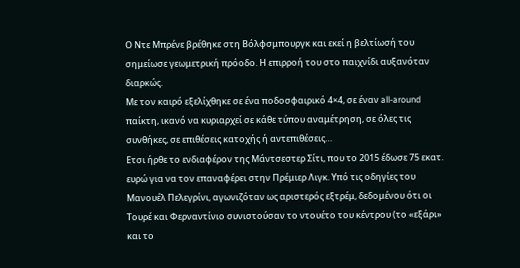Ο Ντε Μπρένε βρέθηκε στη Βόλφσμπουργκ και εκεί η βελτίωσή του σημείωσε γεωμετρική πρόοδο. Η επιρροή του στο παιχνίδι αυξανόταν διαρκώς.
Με τον καιρό εξελίχθηκε σε ένα ποδοσφαιρικό 4×4, σε έναν all-around παίκτη, ικανό να κυριαρχεί σε κάθε τύπου αναμέτρηση, σε όλες τις συνθήκες, σε επιθέσεις κατοχής ή αντεπιθέσεις…
Ετσι ήρθε το ενδιαφέρον της Μάντσεστερ Σίτι, που το 2015 έδωσε 75 εκατ. ευρώ για να τον επαναφέρει στην Πρέμιερ Λιγκ. Υπό τις οδηγίες του Μανουέλ Πελεγρίνι, αγωνιζόταν ως αριστερός εξτρέμ, δεδομένου ότι οι Τουρέ και Φερναντίνιο συνιστούσαν το ντουέτο του κέντρου (το «εξάρι» και το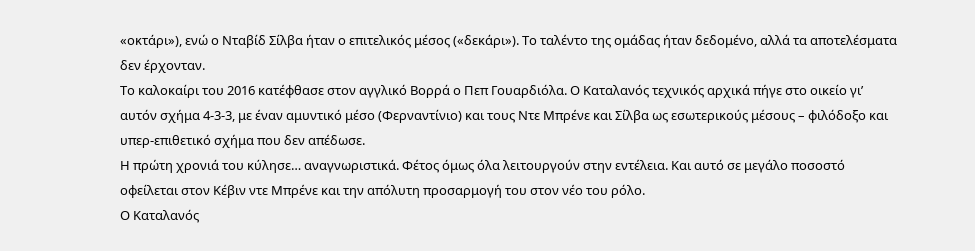«οκτάρι»), ενώ ο Νταβίδ Σίλβα ήταν ο επιτελικός μέσος («δεκάρι»). Το ταλέντο της ομάδας ήταν δεδομένο, αλλά τα αποτελέσματα δεν έρχονταν.
Το καλοκαίρι του 2016 κατέφθασε στον αγγλικό Βορρά ο Πεπ Γουαρδιόλα. Ο Καταλανός τεχνικός αρχικά πήγε στο οικείο γι’ αυτόν σχήμα 4-3-3, με έναν αμυντικό μέσο (Φερναντίνιο) και τους Ντε Μπρένε και Σίλβα ως εσωτερικούς μέσους – φιλόδοξο και υπερ-επιθετικό σχήμα που δεν απέδωσε.
Η πρώτη χρονιά του κύλησε… αναγνωριστικά. Φέτος όμως όλα λειτουργούν στην εντέλεια. Και αυτό σε μεγάλο ποσοστό οφείλεται στον Κέβιν ντε Μπρένε και την απόλυτη προσαρμογή του στον νέο του ρόλο.
Ο Καταλανός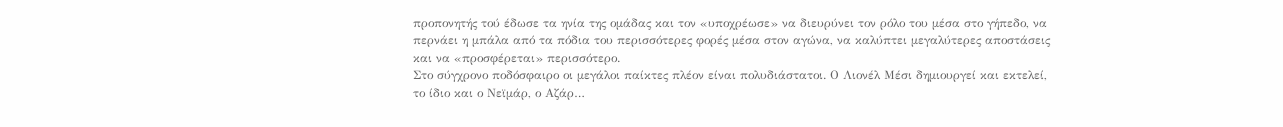προπονητής τού έδωσε τα ηνία της ομάδας και τον «υποχρέωσε» να διευρύνει τον ρόλο του μέσα στο γήπεδο, να περνάει η μπάλα από τα πόδια του περισσότερες φορές μέσα στον αγώνα, να καλύπτει μεγαλύτερες αποστάσεις και να «προσφέρεται» περισσότερο.
Στο σύγχρονο ποδόσφαιρο οι μεγάλοι παίκτες πλέον είναι πολυδιάστατοι. Ο Λιονέλ Μέσι δημιουργεί και εκτελεί, το ίδιο και ο Νεϊμάρ, ο Αζάρ…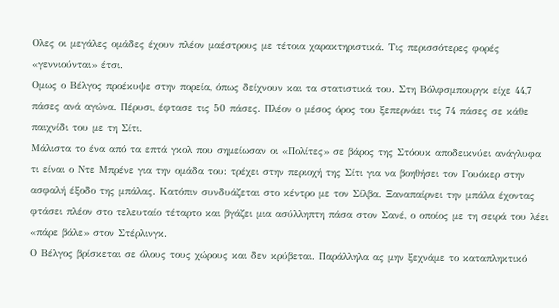Ολες οι μεγάλες ομάδες έχουν πλέον μαέστρους με τέτοια χαρακτηριστικά. Τις περισσότερες φορές «γεννιούνται» έτσι.
Ομως ο Βέλγος προέκυψε στην πορεία, όπως δείχνουν και τα στατιστικά του. Στη Βόλφσμπουργκ είχε 44,7 πάσες ανά αγώνα. Πέρυσι, έφτασε τις 50 πάσες. Πλέον ο μέσος όρος του ξεπερνάει τις 74 πάσες σε κάθε παιχνίδι του με τη Σίτι.
Μάλιστα το ένα από τα επτά γκολ που σημείωσαν οι «Πολίτες» σε βάρος της Στόουκ αποδεικνύει ανάγλυφα τι είναι ο Ντε Μπρένε για την ομάδα του: τρέχει στην περιοχή της Σίτι για να βοηθήσει τον Γουόκερ στην ασφαλή έξοδο της μπάλας. Κατόπιν συνδυάζεται στο κέντρο με τον Σίλβα. Ξαναπαίρνει την μπάλα έχοντας φτάσει πλέον στο τελευταίο τέταρτο και βγάζει μια ασύλληπτη πάσα στον Σανέ, ο οποίος με τη σειρά του λέει «πάρε βάλε» στον Στέρλινγκ.
Ο Βέλγος βρίσκεται σε όλους τους χώρους και δεν κρύβεται. Παράλληλα ας μην ξεχνάμε το καταπληκτικό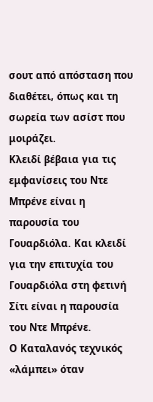σουτ από απόσταση που διαθέτει, όπως και τη σωρεία των ασίστ που μοιράζει.
Κλειδί βέβαια για τις εμφανίσεις του Ντε Μπρένε είναι η παρουσία του Γουαρδιόλα. Και κλειδί για την επιτυχία του Γουαρδιόλα στη φετινή Σίτι είναι η παρουσία του Ντε Μπρένε.
Ο Καταλανός τεχνικός «λάμπει» όταν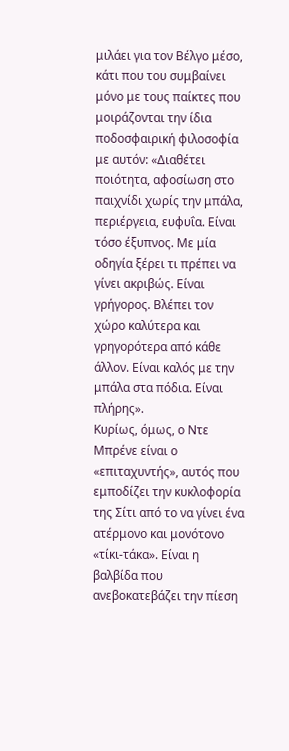μιλάει για τον Βέλγο μέσο, κάτι που του συμβαίνει μόνο με τους παίκτες που μοιράζονται την ίδια ποδοσφαιρική φιλοσοφία με αυτόν: «Διαθέτει ποιότητα, αφοσίωση στο παιχνίδι χωρίς την μπάλα, περιέργεια, ευφυΐα. Είναι τόσο έξυπνος. Με μία οδηγία ξέρει τι πρέπει να γίνει ακριβώς. Είναι γρήγορος. Βλέπει τον χώρο καλύτερα και γρηγορότερα από κάθε άλλον. Είναι καλός με την μπάλα στα πόδια. Είναι πλήρης».
Κυρίως, όμως, ο Ντε Μπρένε είναι ο «επιταχυντής», αυτός που εμποδίζει την κυκλοφορία της Σίτι από το να γίνει ένα ατέρμονο και μονότονο «τίκι-τάκα». Είναι η βαλβίδα που ανεβοκατεβάζει την πίεση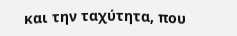και την ταχύτητα, που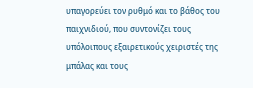υπαγορεύει τον ρυθμό και το βάθος του παιχνιδιού, που συντονίζει τους υπόλοιπους εξαιρετικούς χειριστές της μπάλας και τους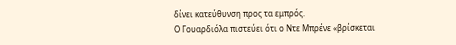δίνει κατεύθυνση προς τα εμπρός.
Ο Γουαρδιόλα πιστεύει ότι ο Ντε Μπρένε «βρίσκεται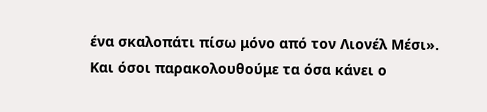ένα σκαλοπάτι πίσω μόνο από τον Λιονέλ Μέσι».
Και όσοι παρακολουθούμε τα όσα κάνει ο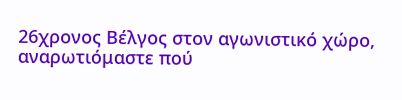26χρονος Βέλγος στον αγωνιστικό χώρο, αναρωτιόμαστε πού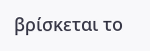βρίσκεται το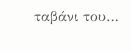ταβάνι του…